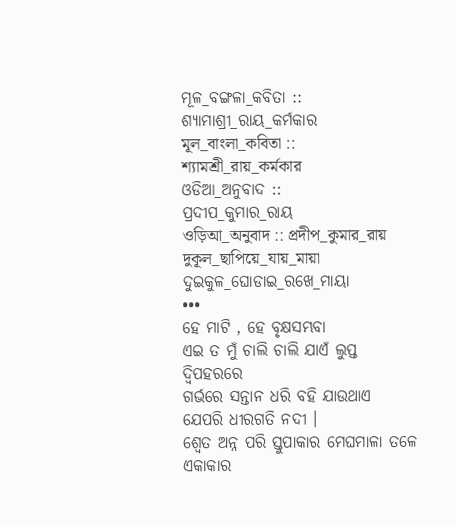ମୂଳ_ବଙ୍ଗଳା_କବିତା ::
ଶ୍ୟାମାଶ୍ରୀ_ରାୟ_କର୍ମକାର
মূল_বাংলা_কবিতা :: শ্যামশ্রী_রায়_কর্মকার
ଓଡିଆ_ଅନୁବାଦ ::
ପ୍ରଦୀପ_କୁମାର_ରାୟ
ওড়িআ_অনুবাদ :: প্রদীপ_কুমার_রায়
দুকূল_ছাপিয়ে_যায়_মায়া
ଦୁଇକୁଳ_ଘୋଡାଇ_ରଖେ_ମାୟା
•••
ହେ ମାଟି , ହେ ବୃକ୍ଷସମ୍ଭବା
ଏଇ ତ ମୁଁ ଚାଲି ଚାଲି ଯାଏଁ ଲୁପ୍ତ ଦ୍ବିପହରରେ
ଗର୍ଭରେ ସନ୍ତାନ ଧରି ବହି ଯାଉଥାଏ
ଯେପରି ଧୀରଗତି ନଦୀ ।
ଶ୍ବେତ ଅନ୍ନ ପରି ସ୍ତୁପାକାର ମେଘମାଳା ତଳେ
ଏକାକାର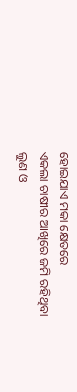ହୋଇଯାଏ ମକା କ୍ଷେତରେ
ଏକଲା ଚାଷୀର ଆଖିରେ ଜମି ରହିଥିବା
ଲୁଣ ଓ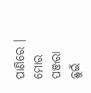ପାଣିରେ ।
ମୋର ପଞ୍ଜରା ଛୁଇଁ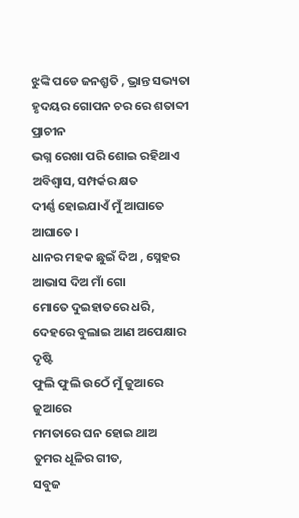ଝୁଙ୍କି ପଡେ ଜନଶ୍ରୃତି , ଭ୍ରାନ୍ତ ସଭ୍ୟତା
ହୃଦୟର ଗୋପନ ଚର ରେ ଶତାବ୍ଦୀ ପ୍ରାଚୀନ
ଭଗ୍ନ ରେଖା ପରି ଶୋଇ ରହିଥାଏ ଅବିଶ୍ବାସ, ସମ୍ପର୍କର କ୍ଷତ
ଦୀର୍ଣ୍ଣ ହୋଇଯାଏଁ ମୁଁ ଆଘାତେ ଆଘାତେ ।
ଧାନର ମହକ ଛୁଇଁ ଦିଅ , ସ୍ନେହର ଆଭାସ ଦିଅ ମାଁ ଗୋ
ମୋତେ ଦୁଇହାତରେ ଧରି,
ଦେହରେ ବୁଲାଇ ଆଣ ଅପେକ୍ଷାର ଦୃଷ୍ଟି
ଫୁଲି ଫୁଲି ଉଠେଁ ମୁଁ ଜୁଆରେ ଜୁଆରେ
ମମତାରେ ଘନ ହୋଇ ଥାଅ
ତୁମର ଧୂଳିର ଗୀତ,
ସବୁଜ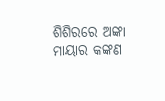ଶିଶିରରେ ଅଙ୍କା ମାୟାର କଙ୍କଣ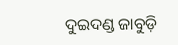ଦୁଇଦଣ୍ଡ ଜାବୁଡ଼ି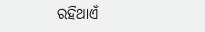ରହିଥାଏଁ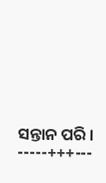ସନ୍ତାନ ପରି ।
-----+++---